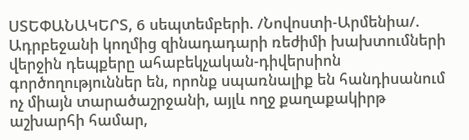ՍՏԵՓԱՆԱԿԵՐՏ, 6 սեպտեմբերի. /Նովոստի-Արմենիա/. Ադրբեջանի կողմից զինադադարի ռեժիմի խախտումների վերջին դեպքերը ահաբեկչական-դիվերսիոն գործողություններ են, որոնք սպառնալիք են հանդիսանում ոչ միայն տարածաշրջանի, այլև ողջ քաղաքակիրթ աշխարհի համար,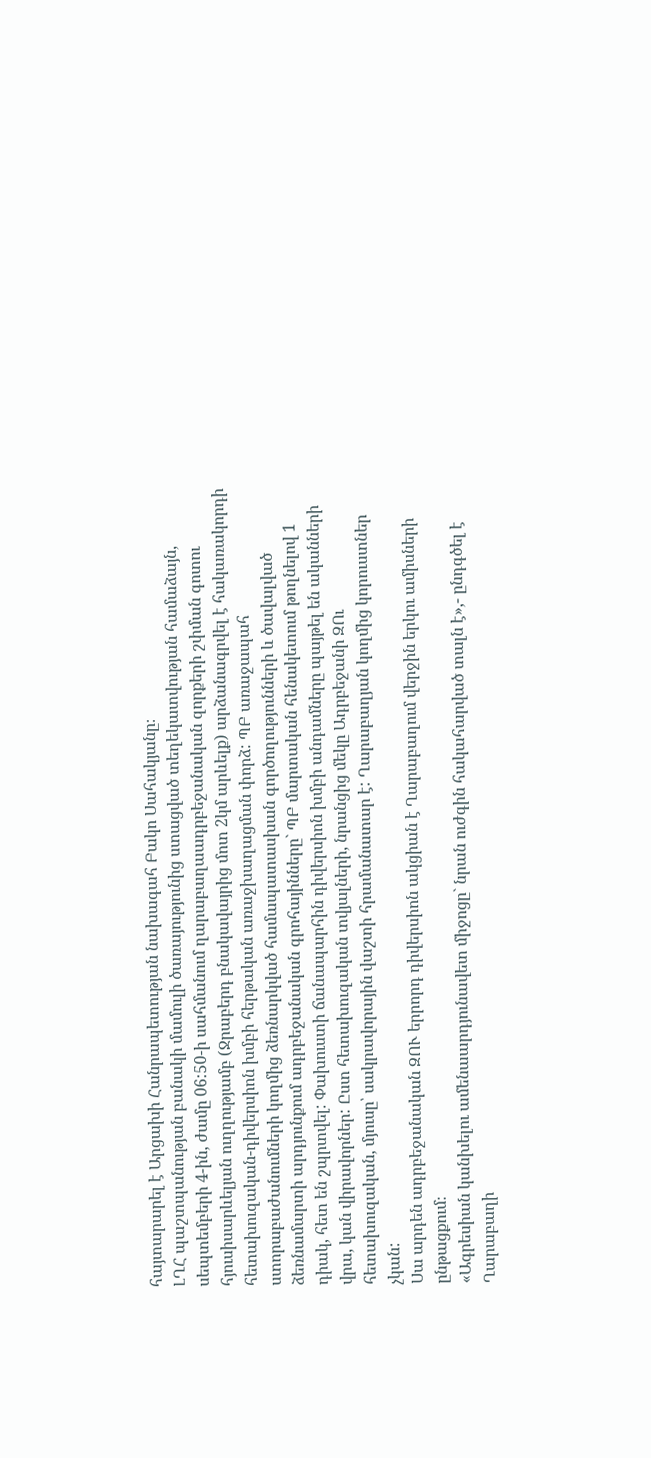հայտարարել է Արցախի Հանրապետության նախագահ Բակո Սահակյանը։
ԼՂՀ պաշտպանության բանակի մամուլի ծառայությունից ստացված տեղեկատվության համաձայն, սեպտեմբերի 4-ին, ժամը 06:50-ի սահմանում ղարաբաղաադրբեջանական զորքերի շփման գոտու հյուսիսարևելյան ուղղությամբ (Ջրաբերդ բնակավայրից մոտ 2կմ արևելք) արձանագրվել է հակառակորդի հետախուզական-դիվերսիոն խմբի հերթական առաջխաղացման փորձ: ՊԲ առաջապահ ստորաբաժանումների կողմից ձեռնարկված համապատասխան գործողությունների և ծավալված ձեռնամարտի արդյունքում ադրբեջանական գրոհայինները` ՊԲ մարտական հենակետում թողնելով 1 դիակ, հետ են շպրտվել: Փախուստի ճանապարհին դիվերսիոն խմբի անդամները պայթել են ականների վրա, կան վիրավորներ: Ըստ հետախուզական տվյալների, նրանցից մեկը Ադրբեջանի ԶՈւ հետախուզական, մյուսը՝ սակրավորային վաշտի հրամանատար է: Ղարաբաղյան կողմից կորուստներ չկան:
Սա արդեն ադրբեջանական ԶՈՒ երրորդ դիվերսիոն ակցիան է Ղարաբաղում վերջին երկու ամիսների ընթացքում։
«Ագրեսիան կանխելու ամենաարդյունավետ միջոցը` նրան ուժգին հակահարված տալն է»,- ընդգծել է Ղարաբաղի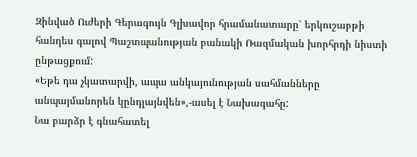Զինված Ուժերի Գերագույն Գլխավոր հրամանատարը՝ երկուշաբթի հանդես գալով Պաշտպանության բանակի Ռազմական խորհրդի նիստի ընթացքում:
«Եթե դա չկատարվի, ապա անկայունության սահմանները անպայմանորեն կընդլայնվեն»,-ասել է Նախագահը:
Նա բարձր է գնահատել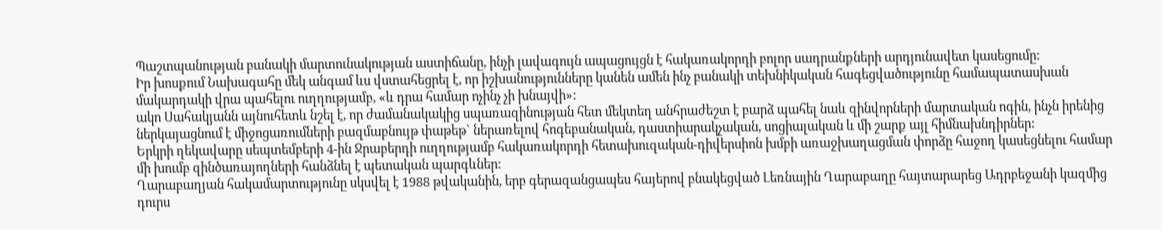Պաշտպանության բանակի մարտունակության աստիճանը, ինչի լավագույն ապացույցն է հակառակորդի բոլոր սադրանքների արդյունավետ կասեցումը:
Իր խոսքում Նախագահը մեկ անգամ ևս վստահեցրել է, որ իշխանությունները կանեն ամեն ինչ բանակի տեխնիկական հագեցվածությունը համապատասխան մակարդակի վրա պահելու ուղղությամբ, «և դրա համար ոչինչ չի խնայվի»:
ակո Սահակյանն այնուհետև նշել է, որ ժամանակակից սպառազինության հետ մեկտեղ անհրաժեշտ է բարձ պահել նաև զինվորների մարտական ոգին, ինչն իրենից ներկայացնում է միջոցառումների բազմաբնույթ փաթեթ` ներառելով հոգեբանական, դաստիարակչական, սոցիալական և մի շարք այլ հիմնախնդիրներ:
Երկրի ղեկավարը սեպտեմբերի 4-ին Ջրաբերդի ուղղությամբ հակառակորդի հետախուզական-դիվերսիոն խմբի առաջխաղացման փորձը հաջող կասեցնելու համար մի խումբ զինծառայողների հանձնել է պետական պարգևներ:
Ղարաբաղյան հակամարտությունը սկսվել է 1988 թվականին, երբ գերազանցապես հայերով բնակեցված Լեռնային Ղարաբաղը հայտարարեց Ադրբեջանի կազմից դուրս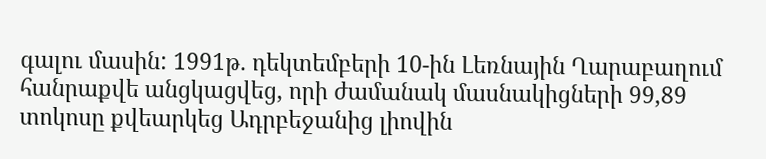գալու մասին: 1991թ. դեկտեմբերի 10-ին Լեռնային Ղարաբաղում հանրաքվե անցկացվեց, որի ժամանակ մասնակիցների 99,89 տոկոսը քվեարկեց Ադրբեջանից լիովին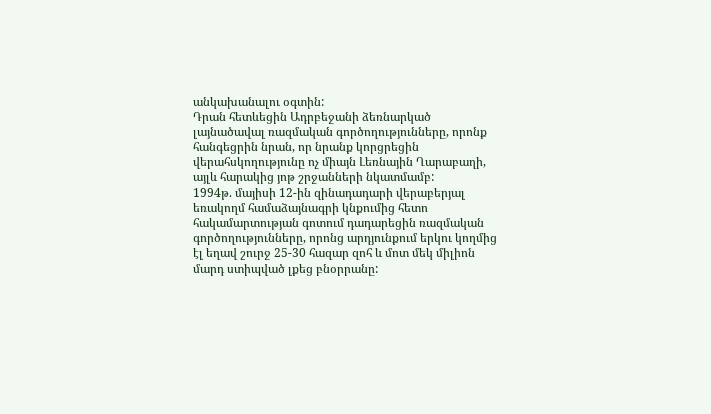անկախանալու օգտին:
Դրան հետևեցին Ադրբեջանի ձեռնարկած լայնածավալ ռազմական գործողությունները, որոնք հանգեցրին նրան, որ նրանք կորցրեցին վերահսկողությունը ոչ միայն Լեռնային Ղարաբաղի, այլև հարակից յոթ շրջանների նկատմամբ:
1994թ. մայիսի 12-ին զինադադարի վերաբերյալ եռակողմ համաձայնագրի կնքումից հետո հակամարտության գոտում դադարեցին ռազմական գործողությունները, որոնց արդյունքում երկու կողմից էլ եղավ շուրջ 25-30 հազար զոհ և մոտ մեկ միլիոն մարդ ստիպված լքեց բնօրրանը: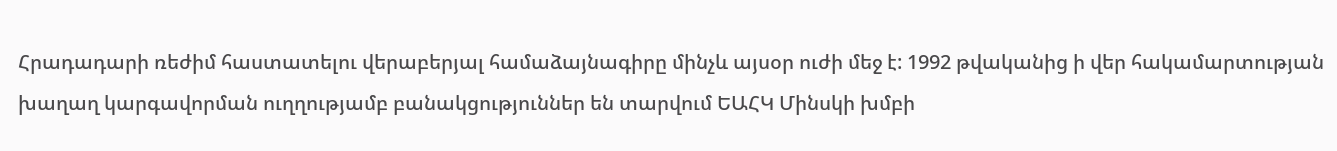Հրադադարի ռեժիմ հաստատելու վերաբերյալ համաձայնագիրը մինչև այսօր ուժի մեջ է: 1992 թվականից ի վեր հակամարտության խաղաղ կարգավորման ուղղությամբ բանակցություններ են տարվում ԵԱՀԿ Մինսկի խմբի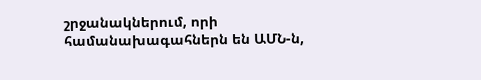շրջանակներում, որի համանախագահներն են ԱՄՆ-ն,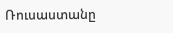Ռուսաստանը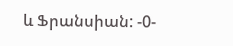և Ֆրանսիան: -0-